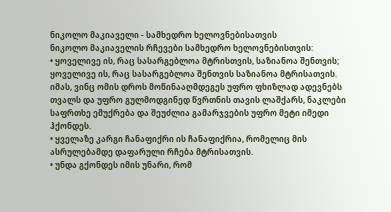ნიკოლო მაკიაველი - სამხედრო ხელოვნებისათვის
ნიკოლო მაკიაველის რჩევები სამხედრო ხელოვნებისთვის:
• ყოველივე ის, რაც სასარგებლოა მტრისთვის, საზიანოა შენთვის; ყოველივე ის, რაც სასარგებლოა შენთვის საზიანოა მტრისათვის. იმას, ვინც ომის დროს მოწინააღმდეგეს უფრო ფხიზლად ადევნებს თვალს და უფრო გულმოდგინედ წვრთნის თავის ლაშქარს, ნაკლები საფრთხე ემუქრება და შეუძლია გამარჯვების უფრო მეტი იმედი ჰქონდეს.
• ყველაზე კარგი ჩანაფიქრი ის ჩანაფიქრია, რომელიც მის ასრულებამდე დაფარული რჩება მტრისათვის.
• უნდა გქონდეს იმის უნარი, რომ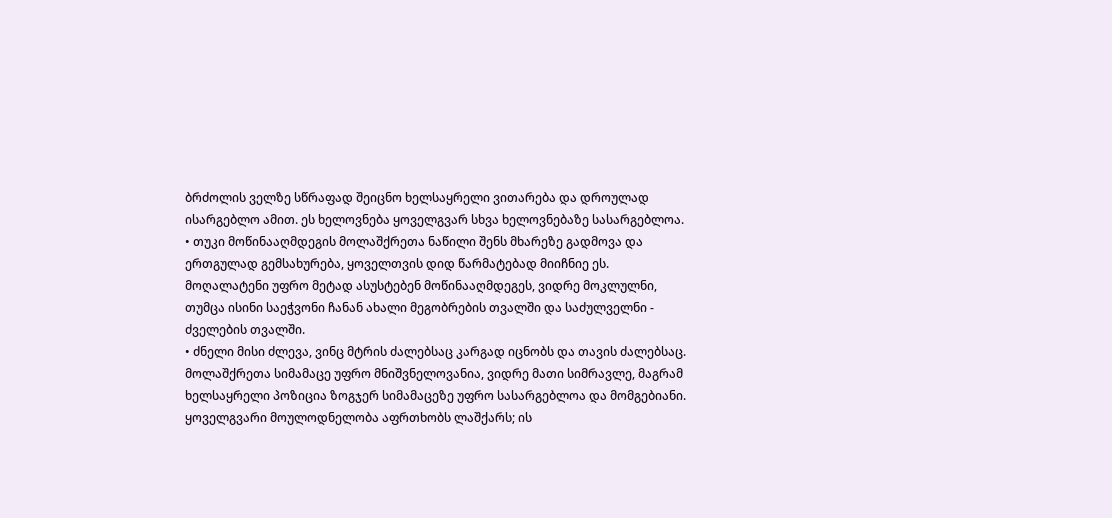ბრძოლის ველზე სწრაფად შეიცნო ხელსაყრელი ვითარება და დროულად ისარგებლო ამით. ეს ხელოვნება ყოველგვარ სხვა ხელოვნებაზე სასარგებლოა.
• თუკი მოწინააღმდეგის მოლაშქრეთა ნაწილი შენს მხარეზე გადმოვა და ერთგულად გემსახურება, ყოველთვის დიდ წარმატებად მიიჩნიე ეს. მოღალატენი უფრო მეტად ასუსტებენ მოწინააღმდეგეს, ვიდრე მოკლულნი, თუმცა ისინი საეჭვონი ჩანან ახალი მეგობრების თვალში და საძულველნი - ძველების თვალში.
• ძნელი მისი ძლევა, ვინც მტრის ძალებსაც კარგად იცნობს და თავის ძალებსაც. მოლაშქრეთა სიმამაცე უფრო მნიშვნელოვანია, ვიდრე მათი სიმრავლე, მაგრამ ხელსაყრელი პოზიცია ზოგჯერ სიმამაცეზე უფრო სასარგებლოა და მომგებიანი. ყოველგვარი მოულოდნელობა აფრთხობს ლაშქარს; ის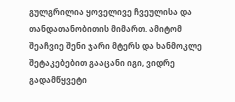გულგრილია ყოველივე ჩვეულისა და თანდათანობითის მიმართ. ამიტომ შეაჩვიე შენი ჯარი მტერს და ხანმოკლე შეტაკებებით გააცანი იგი, ვიდრე გადამწყვეტი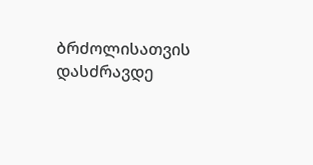ბრძოლისათვის დასძრავდე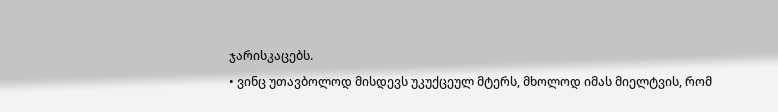ჯარისკაცებს.
• ვინც უთავბოლოდ მისდევს უკუქცეულ მტერს, მხოლოდ იმას მიელტვის, რომ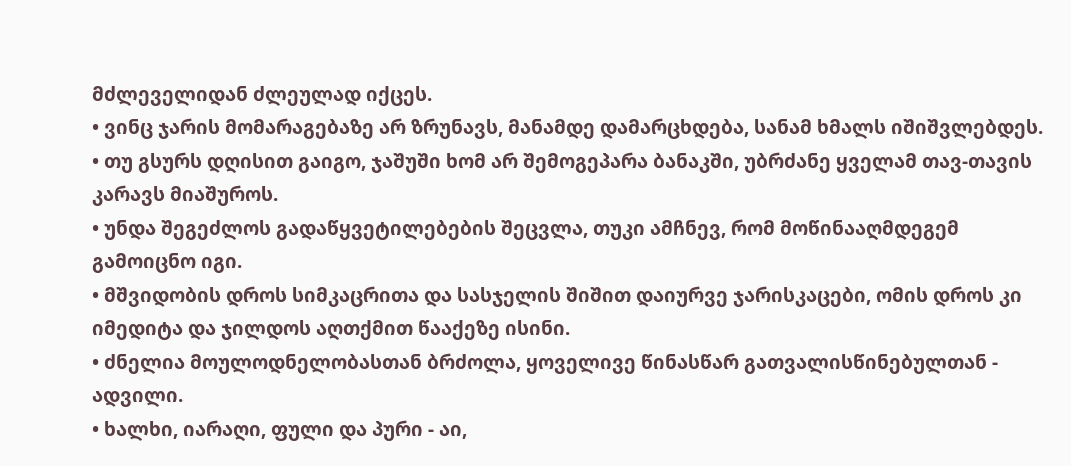მძლეველიდან ძლეულად იქცეს.
• ვინც ჯარის მომარაგებაზე არ ზრუნავს, მანამდე დამარცხდება, სანამ ხმალს იშიშვლებდეს.
• თუ გსურს დღისით გაიგო, ჯაშუში ხომ არ შემოგეპარა ბანაკში, უბრძანე ყველამ თავ-თავის კარავს მიაშუროს.
• უნდა შეგეძლოს გადაწყვეტილებების შეცვლა, თუკი ამჩნევ, რომ მოწინააღმდეგემ გამოიცნო იგი.
• მშვიდობის დროს სიმკაცრითა და სასჯელის შიშით დაიურვე ჯარისკაცები, ომის დროს კი იმედიტა და ჯილდოს აღთქმით წააქეზე ისინი.
• ძნელია მოულოდნელობასთან ბრძოლა, ყოველივე წინასწარ გათვალისწინებულთან - ადვილი.
• ხალხი, იარაღი, ფული და პური - აი,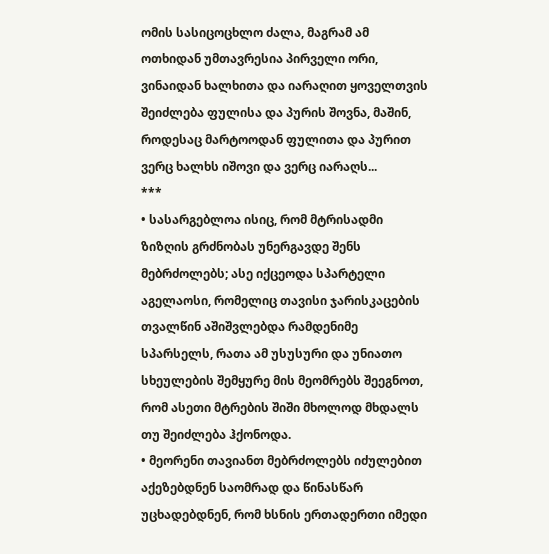ომის სასიცოცხლო ძალა, მაგრამ ამ ოთხიდან უმთავრესია პირველი ორი, ვინაიდან ხალხითა და იარაღით ყოველთვის შეიძლება ფულისა და პურის შოვნა, მაშინ, როდესაც მარტოოდან ფულითა და პურით ვერც ხალხს იშოვი და ვერც იარაღს...
***
• სასარგებლოა ისიც, რომ მტრისადმი ზიზღის გრძნობას უნერგავდე შენს მებრძოლებს; ასე იქცეოდა სპარტელი აგელაოსი, რომელიც თავისი ჯარისკაცების თვალწინ აშიშვლებდა რამდენიმე სპარსელს, რათა ამ უსუსური და უნიათო სხეულების შემყურე მის მეომრებს შეეგნოთ, რომ ასეთი მტრების შიში მხოლოდ მხდალს თუ შეიძლება ჰქონოდა.
• მეორენი თავიანთ მებრძოლებს იძულებით აქეზებდნენ საომრად და წინასწარ უცხადებდნენ, რომ ხსნის ერთადერთი იმედი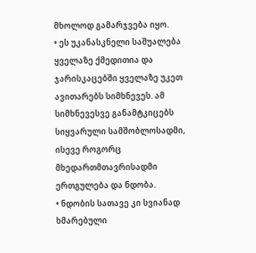მხოლოდ გამარჯვება იყო.
• ეს უკანასკნელი საშუალება ყველაზე ქმედითია და ჯარისკაცებში ყველაზე უკეთ ავითარებს სიმხნევეს. ამ სიმხნევესვე განამტკიცებს სიყვარული სამშობლოსადმი, ისევე როგორც მხედართმთავრისადმი ერთგულება და ნდობა.
• ნდობის სათავე კი სვიანად ხმარებული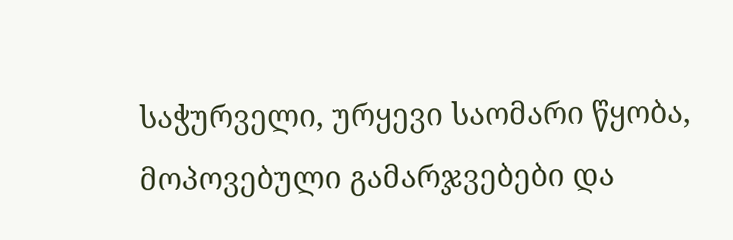საჭურველი, ურყევი საომარი წყობა, მოპოვებული გამარჯვებები და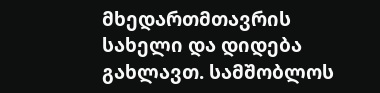მხედართმთავრის სახელი და დიდება გახლავთ. სამშობლოს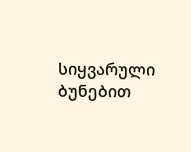სიყვარული ბუნებით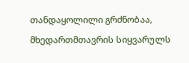თანდაყოლილი გრძნობაა, მხედართმთავრის სიყვარულს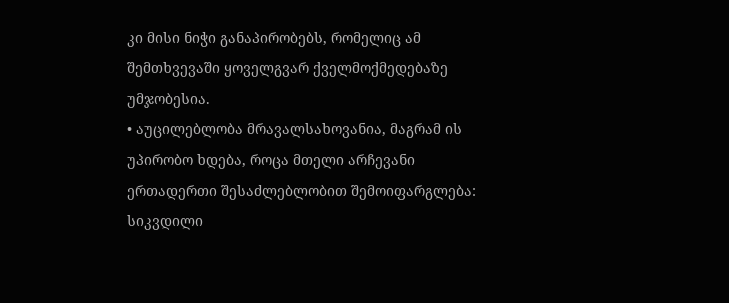კი მისი ნიჭი განაპირობებს, რომელიც ამ შემთხვევაში ყოველგვარ ქველმოქმედებაზე უმჯობესია.
• აუცილებლობა მრავალსახოვანია, მაგრამ ის უპირობო ხდება, როცა მთელი არჩევანი ერთადერთი შესაძლებლობით შემოიფარგლება: სიკვდილი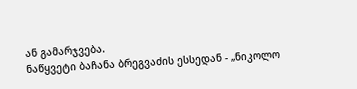ან გამარჯვება.
ნაწყვეტი ბაჩანა ბრეგვაძის ესსედან - „ნიკოლო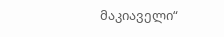მაკიაველი“